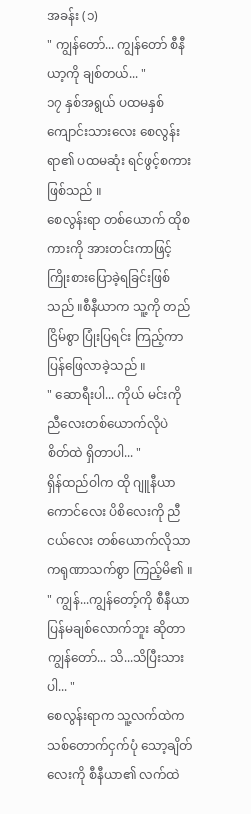အခန်း (၁)
" ကျွန်တော်... ကျွန်တော် စီနီယာ့ကို ချစ်တယ်... "
၁၇ နှစ်အရွယ် ပထမနှစ် ကျောင်းသားလေး စေလွန်းရာ၏ ပထမဆုံး ရင်ဖွင့်စကား ဖြစ်သည် ။
စေလွန်းရာ တစ်ယောက် ထိုစကားကို အားတင်းကာဖြင့် ကြိုးစားပြောခဲ့ရခြင်းဖြစ်သည် ။စီနီယာက သူ့ကို တည်ငြိမ်စွာ ပြုံးပြရင်း ကြည့်ကာ ပြန်ဖြေလာခဲ့သည် ။
" ဆောရီးပါ... ကိုယ် မင်းကို ညီလေးတစ်ယောက်လိုပဲ စိတ်ထဲ ရှိတာပါ... "
ရှိန်ထည်ဝါက ထို ဂျူနီယာ ကောင်လေး ပိစိလေးကို ညီငယ်လေး တစ်ယောက်လိုသာ ကရုဏာသက်စွာ ကြည့်မိ၏ ။
" ကျွန်...ကျွန်တော့်ကို စီနီယာ ပြန်မချစ်လောက်ဘူး ဆိုတာ ကျွန်တော်... သိ...သိပြီးသားပါ... "
စေလွန်းရာက သူ့လက်ထဲက သစ်တောက်ငှက်ပုံ သော့ချိတ်လေးကို စီနီယာ၏ လက်ထဲ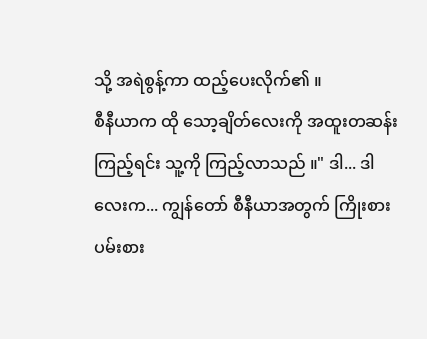သို့ အရဲစွန့်ကာ ထည့်ပေးလိုက်၏ ။
စီနီယာက ထို သော့ချိတ်လေးကို အထူးတဆန်း ကြည့်ရင်း သူ့ကို ကြည့်လာသည် ။" ဒါ... ဒါလေးက... ကျွန်တော် စီနီယာအတွက် ကြိုးစားပမ်းစား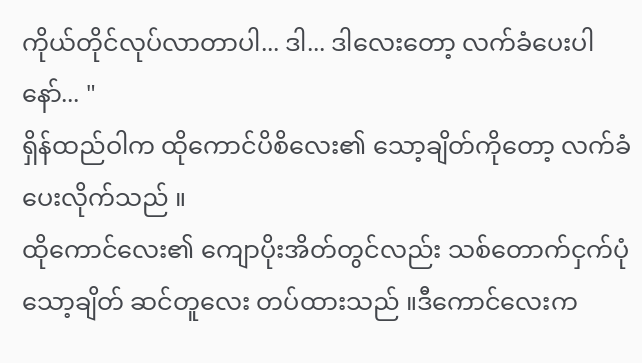ကိုယ်တိုင်လုပ်လာတာပါ... ဒါ... ဒါလေးတော့ လက်ခံပေးပါနော်... "
ရှိန်ထည်ဝါက ထိုကောင်ပိစိလေး၏ သော့ချိတ်ကိုတော့ လက်ခံပေးလိုက်သည် ။
ထိုကောင်လေး၏ ကျောပိုးအိတ်တွင်လည်း သစ်တောက်ငှက်ပုံ သော့ချိတ် ဆင်တူလေး တပ်ထားသည် ။ဒီကောင်လေးက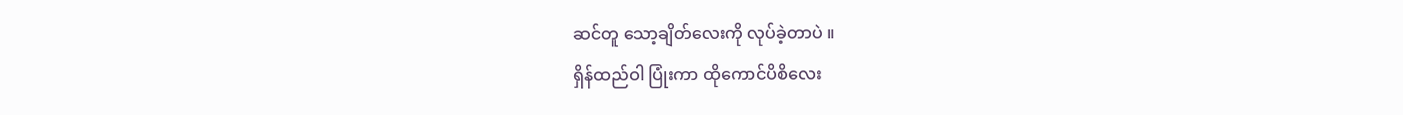ဆင်တူ သော့ချိတ်လေးကို လုပ်ခဲ့တာပဲ ။
ရှိန်ထည်ဝါ ပြုံးကာ ထိုကောင်ပိစိလေး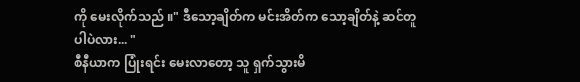ကို မေးလိုက်သည် ။" ဒီသော့ချိတ်က မင်းအိတ်က သော့ချိတ်နဲ့ ဆင်တူပါပဲလား... "
စီနီယာက ပြုံးရင်း မေးလာတော့ သူ ရှက်သွားမိ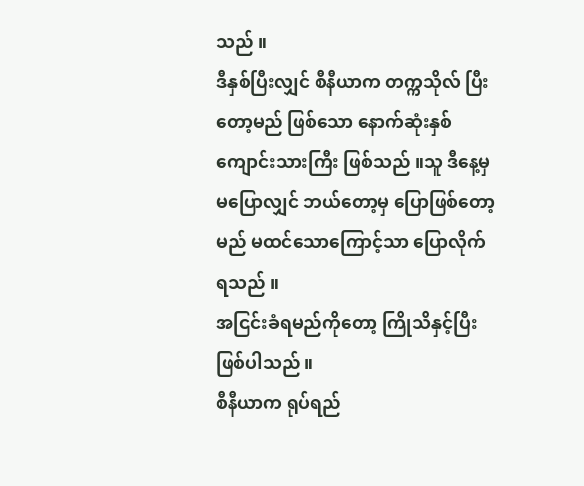သည် ။
ဒီနှစ်ပြီးလျှင် စီနီယာက တက္ကသိုလ် ပြီးတော့မည် ဖြစ်သော နောက်ဆုံးနှစ် ကျောင်းသားကြီး ဖြစ်သည် ။သူ ဒီနေ့မှ မပြောလျှင် ဘယ်တော့မှ ပြောဖြစ်တော့မည် မထင်သောကြောင့်သာ ပြောလိုက်ရသည် ။
အငြင်းခံရမည်ကိုတော့ ကြိုသိနှင့်ပြီး ဖြစ်ပါသည် ။
စီနီယာက ရုပ်ရည်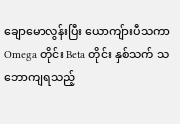ချောမောလွန်းပြီး ယောကျ်ားပီသကာ Omega တိုင်း Beta တိုင်း နှစ်သက် သဘောကျရသည့်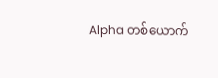Alpha တစ်ယောက်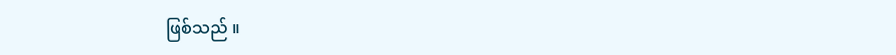ဖြစ်သည် ။